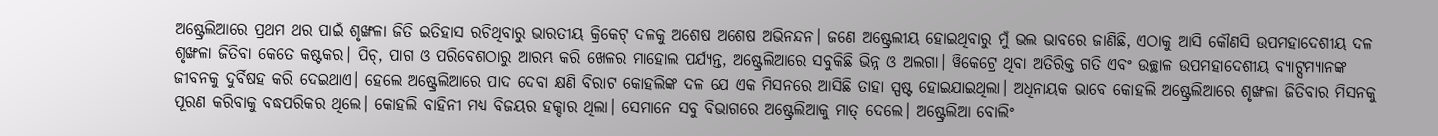ଅଷ୍ଟ୍ରେଲିଆରେ ପ୍ରଥମ ଥର ପାଇଁ ଶୃଙ୍ଖଳା ଜିତି ଇତିହାସ ରଚିଥିବାରୁ ଭାରତୀୟ କ୍ରିକେଟ୍ ଦଳକୁ ଅଶେଷ ଅଶେଷ ଅଭିନନ୍ଦନ। ଜଣେ ଅଷ୍ଟ୍ରେଲୀୟ ହୋଇଥିବାରୁ ମୁଁ ଭଲ ଭାବରେ ଜାଣିଛି, ଏଠାକୁ ଆସି କୌଣସି ଉପମହାଦେଶୀୟ ଦଳ ଶୃଙ୍ଖଳା ଜିତିବା କେତେ କଷ୍ଟକର। ପିଚ୍, ପାଗ ଓ ପରିବେଶଠାରୁ ଆରମ୍ଭ କରି ଖେଳର ମାହୋଲ ପର୍ଯ୍ୟନ୍ତ, ଅଷ୍ଟ୍ରେଲିଆରେ ସବୁକିଛି ଭିନ୍ନ ଓ ଅଲଗା। ୱିକେଟ୍ରେ ଥିବା ଅତିରିକ୍ତ ଗତି ଏବଂ ଉଚ୍ଛାଳ ଉପମହାଦେଶୀୟ ବ୍ୟାଟ୍ସମ୍ୟାନଙ୍କ ଜୀବନକୁ ଦୁର୍ବିଷହ କରି ଦେଇଥାଏ। ହେଲେ ଅଷ୍ଟ୍ରେଲିଆରେ ପାଦ ଦେବା କ୍ଷଣି ବିରାଟ କୋହଲିଙ୍କ ଦଳ ଯେ ଏକ ମିସନରେ ଆସିଛି ତାହା ସ୍ପଷ୍ଟ ହୋଇଯାଇଥିଲା। ଅଧିନାୟକ ଭାବେ କୋହଲି ଅଷ୍ଟ୍ରେଲିଆରେ ଶୃଙ୍ଖଳା ଜିତିବାର ମିସନକୁ ପୂରଣ କରିବାକୁ ବଦ୍ଧପରିକର ଥିଲେ। କୋହଲି ବାହିନୀ ମଧ୍ୟ ବିଜୟର ହକ୍ଦାର ଥିଲା। ସେମାନେ ସବୁ ବିଭାଗରେ ଅଷ୍ଟ୍ରେଲିଆକୁ ମାତ୍ ଦେଲେ। ଅଷ୍ଟ୍ରେଲିଆ ବୋଲିଂ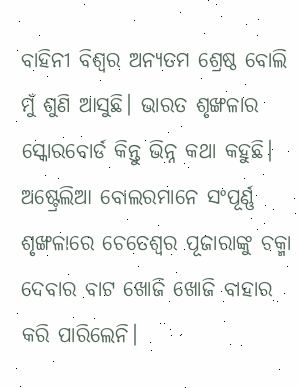ବାହିନୀ ବିଶ୍ବର ଅନ୍ୟତମ ଶ୍ରେଷ୍ଠ ବୋଲି ମୁଁ ଶୁଣି ଆସୁଛି। ଭାରତ ଶୃଙ୍ଖଳାର ସ୍କୋରବୋର୍ଡ କିନ୍ତୁ ଭିନ୍ନ କଥା କହୁଛି। ଅଷ୍ଟ୍ରେଲିଆ ବୋଲରମାନେ ସଂପୂର୍ଣ୍ଣ ଶୃଙ୍ଖଳାରେ ଚେତେଶ୍ବର ପୂଜାରାଙ୍କୁ ଚକ୍ମା ଦେବାର ବାଟ ଖୋଜି ଖୋଜି ବାହାର କରି ପାରିଲେନି।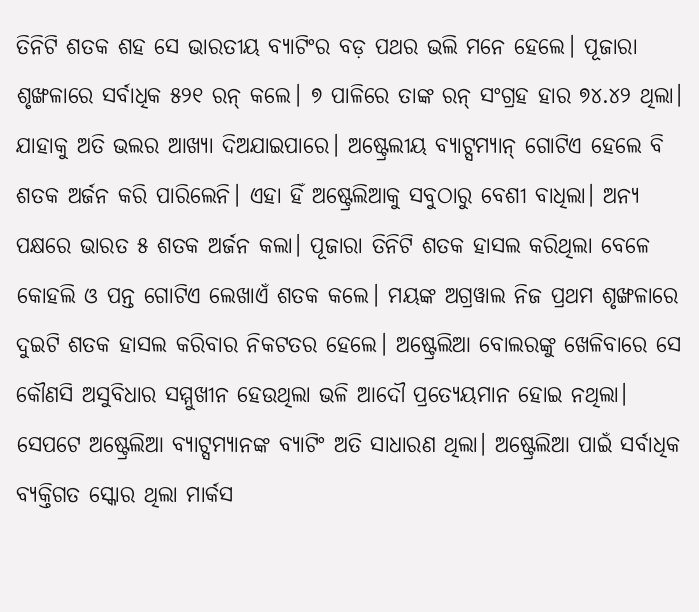ତିନିଟି ଶତକ ଶହ ସେ ଭାରତୀୟ ବ୍ୟାଟିଂର ବଡ଼ ପଥର ଭଲି ମନେ ହେଲେ। ପୂଜାରା ଶୃଙ୍ଖଳାରେ ସର୍ବାଧିକ ୫୨୧ ରନ୍ କଲେ। ୭ ପାଳିରେ ତାଙ୍କ ରନ୍ ସଂଗ୍ରହ ହାର ୭୪.୪୨ ଥିଲା। ଯାହାକୁ ଅତି ଭଲର ଆଖ୍ୟା ଦିଅଯାଇପାରେ। ଅଷ୍ଟ୍ରେଲୀୟ ବ୍ୟାଟ୍ସମ୍ୟାନ୍ ଗୋଟିଏ ହେଲେ ବି ଶତକ ଅର୍ଜନ କରି ପାରିଲେନି। ଏହା ହିଁ ଅଷ୍ଟ୍ରେଲିଆକୁ ସବୁଠାରୁ ବେଶୀ ବାଧିଲା। ଅନ୍ୟ ପକ୍ଷରେ ଭାରତ ୫ ଶତକ ଅର୍ଜନ କଲା। ପୂଜାରା ତିନିଟି ଶତକ ହାସଲ କରିଥିଲା ବେଳେ କୋହଲି ଓ ପନ୍ତ ଗୋଟିଏ ଲେଖାଏଁ ଶତକ କଲେ। ମୟଙ୍କ ଅଗ୍ରୱାଲ ନିଜ ପ୍ରଥମ ଶୃଙ୍ଖଳାରେ ଦୁଇଟି ଶତକ ହାସଲ କରିବାର ନିକଟତର ହେଲେ। ଅଷ୍ଟ୍ରେଲିଆ ବୋଲରଙ୍କୁ ଖେଳିବାରେ ସେ କୌଣସି ଅସୁବିଧାର ସମ୍ମୁଖୀନ ହେଉଥିଲା ଭଳି ଆଦୌ ପ୍ରତ୍ୟେୟମାନ ହୋଇ ନଥିଲା। ସେପଟେ ଅଷ୍ଟ୍ରେଲିଆ ବ୍ୟାଟ୍ସମ୍ୟାନଙ୍କ ବ୍ୟାଟିଂ ଅତି ସାଧାରଣ ଥିଲା। ଅଷ୍ଟ୍ରେଲିଆ ପାଇଁ ସର୍ବାଧିକ ବ୍ୟକ୍ତିଗତ ସ୍କୋର ଥିଲା ମାର୍କସ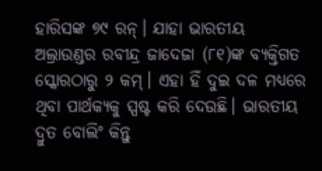ହାରିସଙ୍କ ୭୯ ରନ୍। ଯାହା ଭାରତୀୟ ଅଲ୍ରାଉଣ୍ଡର ରବୀନ୍ଦ୍ର ଜାଦେଜା (୮୧)ଙ୍କ ବ୍ୟକ୍ତିଗତ ସ୍କୋରଠାରୁ ୨ କମ୍। ଏହା ହିଁ ଦୁଇ ଦଳ ମଧ୍ୟରେ ଥିବା ପାର୍ଥକ୍ୟକୁ ସ୍ପଷ୍ଟ କରି ଦେଉଛି। ଭାରତୀୟ ଦ୍ରୁତ ବୋଲିଂ କିନ୍ତୁ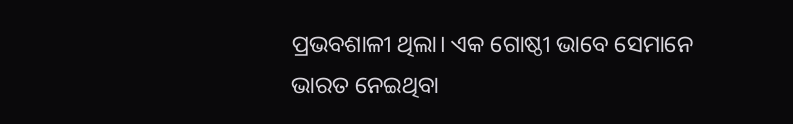ପ୍ରଭବଶାଳୀ ଥିଲା। ଏକ ଗୋଷ୍ଠୀ ଭାବେ ସେମାନେ ଭାରତ ନେଇଥିବା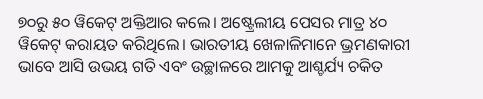୭୦ରୁ ୫୦ ୱିକେଟ୍ ଅକ୍ତିଆର କଲେ। ଅଷ୍ଟ୍ରେଲୀୟ ପେସର ମାତ୍ର ୪୦ ୱିକେଟ୍ କରାୟତ କରିଥିଲେ। ଭାରତୀୟ ଖେଳାଳିମାନେ ଭ୍ରମଣକାରୀ ଭାବେ ଆସି ଉଭୟ ଗତି ଏବଂ ଉଚ୍ଛାଳରେ ଆମକୁ ଆଶ୍ଚର୍ଯ୍ୟ ଚକିତ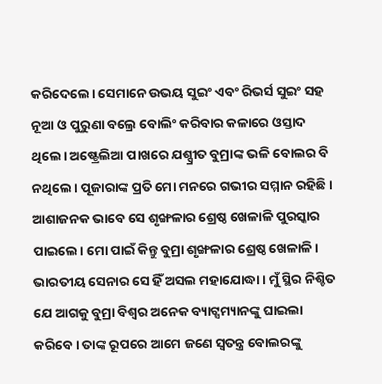କରିଦେଲେ। ସେମାନେ ଉଭୟ ସୁଇଂ ଏବଂ ରିଭର୍ସ ସୁଇଂ ସହ ନୂଆ ଓ ପୁରୁଣା ବଲ୍ରେ ବୋଲିଂ କରିବାର କଳାରେ ଓସ୍ତାଦ ଥିଲେ। ଅଷ୍ଟ୍ରେଲିଆ ପାଖରେ ଯଶ୍ପ୍ରୀତ ବୁମ୍ରାଙ୍କ ଭଳି ବୋଲର ବି ନଥିଲେ। ପୂଜାରାଙ୍କ ପ୍ରତି ମୋ ମନରେ ଗଭୀର ସମ୍ମାନ ରହିଛି। ଆଶାଜନକ ଭାବେ ସେ ଶୃଙ୍ଖଳାର ଶ୍ରେଷ୍ଠ ଖେଳାଳି ପୁରସ୍କାର ପାଇଲେ। ମୋ ପାଇଁ କିନ୍ତୁ ବୁମ୍ରା ଶୃଙ୍ଖଳାର ଶ୍ରେଷ୍ଠ ଖେଳାଳି। ଭାରତୀୟ ସେନାର ସେ ହିଁ ଅସଲ ମହାଯୋଦ୍ଧା। ମୁଁ ସ୍ଥିର ନିଶ୍ଚିତ ଯେ ଆଗକୁ ବୁମ୍ରା ବିଶ୍ବର ଅନେକ ବ୍ୟାଟ୍ସମ୍ୟାନଙ୍କୁ ଘାଇଲା କରିବେ। ତାଙ୍କ ରୂପରେ ଆମେ ଜଣେ ସ୍ବତନ୍ତ୍ର ବୋଲରଙ୍କୁ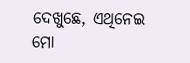ଦେଖୁଛେ, ଏଥିନେଇ ମୋ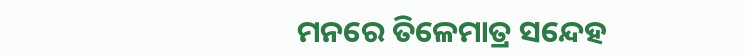ମନରେ ତିଳେମାତ୍ର ସନ୍ଦେହ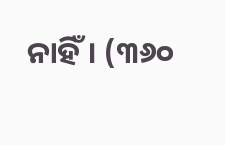ନାହିଁ। (୩୬୦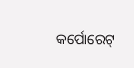କର୍ପୋରେଟ୍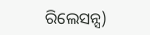ରିଲେସନ୍ସ)